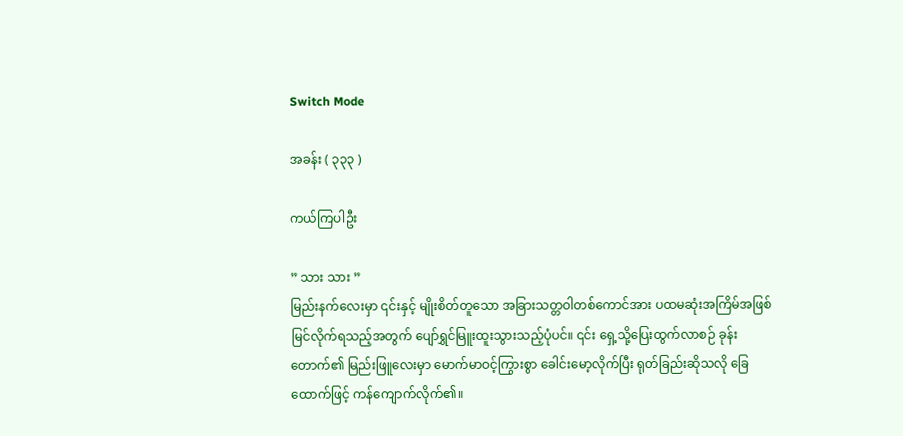Switch Mode

အခန်း ( ၃၃၃ )

ကယ်ကြပါဦး

” သား သား ”
မြည်းနက်လေးမှာ ၎င်းနှင့် မျိုးစိတ်တူသော အခြားသတ္တဝါတစ်ကောင်အား ပထမဆုံးအကြိမ်အဖြစ် မြင်လိုက်ရသည့်အတွက် ပျော်ရွှင်မြူးထူးသွားသည့်ပုံပင်။ ၎င်း ရှေ့သို့ပြေးထွက်လာစဉ် ခုန်းတောက်၏ မြည်းဖြူလေးမှာ မောက်မာဝင့်ကြွားစွာ ခေါင်းမော့လိုက်ပြီး ရုတ်ခြည်းဆိုသလို ခြေထောက်ဖြင့် ကန်ကျောက်လိုက်၏။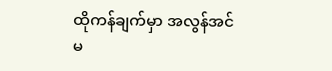ထိုကန်ချက်မှာ အလွန်အင်မ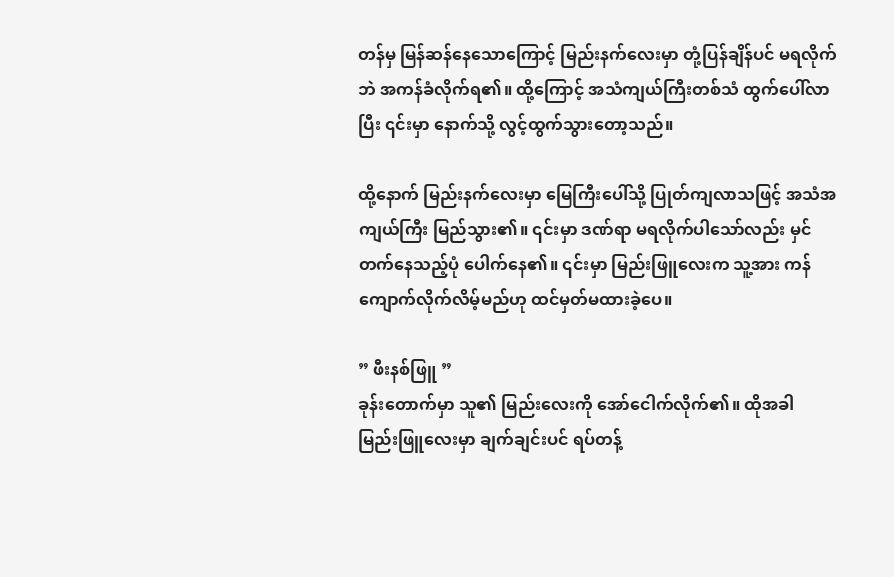တန်မှ မြန်ဆန်နေသောကြောင့် မြည်းနက်လေးမှာ တုံ့ပြန်ချိန်ပင် မရလိုက်ဘဲ အကန်ခံလိုက်ရ၏။ ထို့ကြောင့် အသံကျယ်ကြီးတစ်သံ ထွက်ပေါ်လာပြီး ၎င်းမှာ နောက်သို့ လွင့်ထွက်သွားတော့သည်။

ထို့နောက် မြည်းနက်လေးမှာ မြေကြီးပေါ်သို့ ပြုတ်ကျလာသဖြင့် အသံအကျယ်ကြီး မြည်သွား၏။ ၎င်းမှာ ဒဏ်ရာ မရလိုက်ပါသော်လည်း မှင်တက်နေသည့်ပုံ ပေါက်နေ၏။ ၎င်းမှာ မြည်းဖြူလေးက သူ့အား ကန်ကျောက်လိုက်လိမ့်မည်ဟု ထင်မှတ်မထားခဲ့ပေ။

” ဖီးနစ်ဖြူ ”
ခုန်းတောက်မှာ သူ၏ မြည်းလေးကို အော်ငေါက်လိုက်၏။ ထိုအခါ မြည်းဖြူလေးမှာ ချက်ချင်းပင် ရပ်တန့်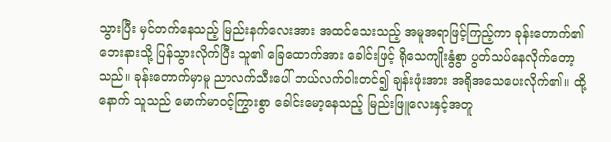သွားပြီး မှင်တက်နေသည့် မြည်းနက်လေးအား အထင်သေးသည့် အမူအရာဖြင့်ကြည့်ကာ ခုန်းတောက်၏ ဘေးနားသို့ ပြန်သွားလိုက်ပြီး သူ၏ ခြေထောက်အား ခေါင်းဖြင့် ရိုသေကျိုးနွံစွာ ပွတ်သပ်နေလိုက်တော့သည်။ ခုန်းတောက်မှာမူ ညာလက်သီးပေါ် ဘယ်လက်ဝါးတင်၍ ချန်းဖုံးအား အရိုအသေပေးလိုက်၏။ ထို့နောက် သူသည် မောက်မာဝင့်ကြွားစွာ ခေါင်းမော့နေသည့် မြည်းဖြူလေးနှင့်အတူ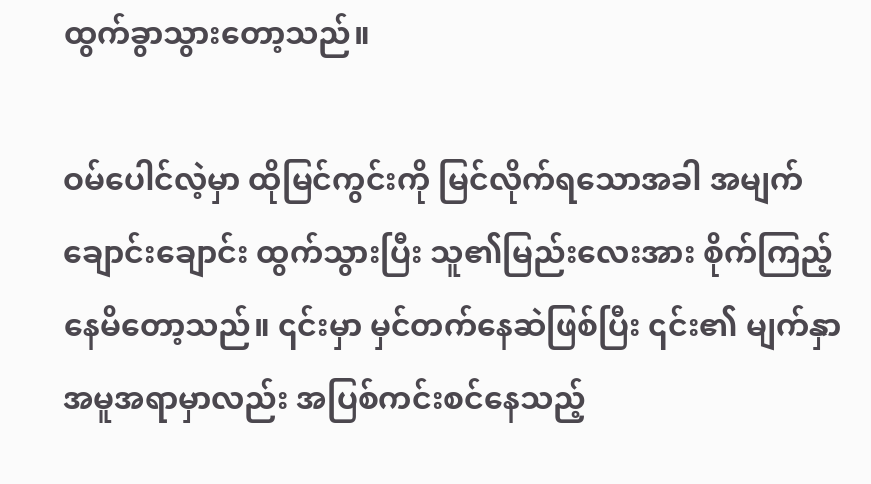ထွက်ခွာသွားတော့သည်။

ဝမ်ပေါင်လဲ့မှာ ထိုမြင်ကွင်းကို မြင်လိုက်ရသောအခါ အမျက်ချောင်းချောင်း ထွက်သွားပြီး သူ၏မြည်းလေးအား စိုက်ကြည့်နေမိတော့သည်။ ၎င်းမှာ မှင်တက်နေဆဲဖြစ်ပြီး ၎င်း၏ မျက်နှာအမူအရာမှာလည်း အပြစ်ကင်းစင်နေသည့်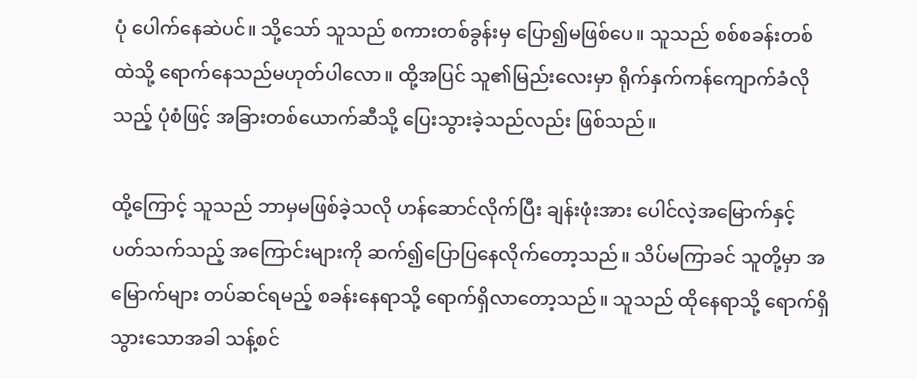ပုံ ပေါက်နေဆဲပင်။ သို့သော် သူသည် စကားတစ်ခွန်းမှ ပြော၍မဖြစ်ပေ။ သူသည် စစ်စခန်းတစ်ထဲသို့ ရောက်နေသည်မဟုတ်ပါလော။ ထို့အပြင် သူ၏မြည်းလေးမှာ ရိုက်နှက်ကန်ကျောက်ခံလိုသည့် ပုံစံဖြင့် အခြားတစ်ယောက်ဆီသို့ ပြေးသွားခဲ့သည်လည်း ဖြစ်သည်။

ထို့ကြောင့် သူသည် ဘာမှမဖြစ်ခဲ့သလို ဟန်ဆောင်လိုက်ပြီး ချန်းဖုံးအား ပေါင်လဲ့အမြောက်နှင့် ပတ်သက်သည့် အကြောင်းများကို ဆက်၍ပြောပြနေလိုက်တော့သည်။ သိပ်မကြာခင် သူတို့မှာ အမြောက်များ တပ်ဆင်ရမည့် စခန်းနေရာသို့ ရောက်ရှိလာတော့သည်။ သူသည် ထိုနေရာသို့ ရောက်ရှိသွားသောအခါ သန့်စင်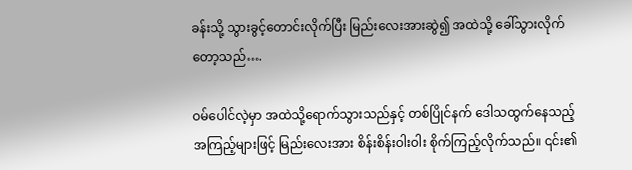ခန်းသို့ သွားခွင့်တောင်းလိုက်ပြီး မြည်းလေးအားဆွဲ၍ အထဲသို့ ခေါ်သွားလိုက်တော့သည်….

ဝမ်ပေါင်လဲ့မှာ အထဲသို့ရောက်သွားသည်နှင့် တစ်ပြိုင်နက် ဒေါသထွက်နေသည့် အကြည့်များဖြင့် မြည်းလေးအား စိန်းစိန်းဝါးဝါး စိုက်ကြည့်လိုက်သည်။ ၎င်း၏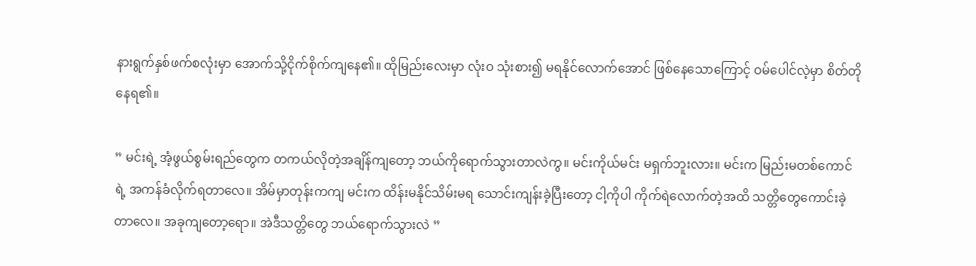နားရွက်နှစ်ဖက်စလုံးမှာ အောက်သို့ငိုက်စိုက်ကျနေ၏။ ထိုမြည်းလေးမှာ လုံးဝ သုံးစား၍ မရနိုင်လောက်အောင် ဖြစ်နေသောကြောင့် ဝမ်ပေါင်လဲ့မှာ စိတ်တိုနေရ၏။

” မင်းရဲ့ အံ့ဖွယ်စွမ်းရည်တွေက တကယ်လိုတဲ့အချိန်ကျတော့ ဘယ်ကိုရောက်သွားတာလဲကွ။ မင်းကိုယ်မင်း မရှက်ဘူးလား။ မင်းက မြည်းမတစ်ကောင်ရဲ့ အကန်ခံလိုက်ရတာလေ။ အိမ်မှာတုန်းကကျ မင်းက ထိန်းမနိုင်သိမ်းမရ သောင်းကျန်းခဲ့ပြီးတော့ ငါ့ကိုပါ ကိုက်ရဲလောက်တဲ့အထိ သတ္တိတွေကောင်းခဲ့တာလေ။ အခုကျတော့ရော။ အဲဒီသတ္တိတွေ ဘယ်ရောက်သွားလဲ ”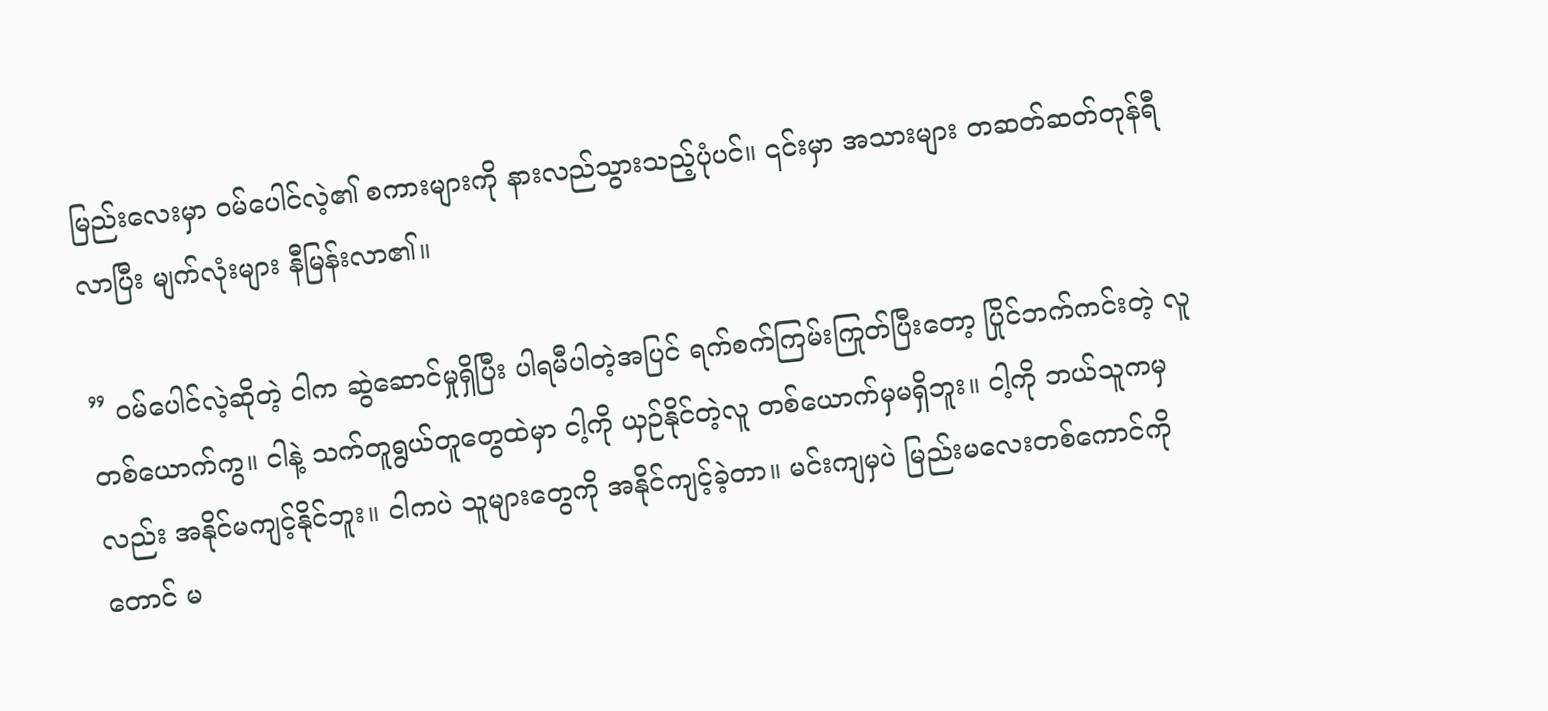မြည်းလေးမှာ ဝမ်ပေါင်လဲ့၏ စကားများကို နားလည်သွားသည့်ပုံပင်။ ၎င်းမှာ အသားများ တဆတ်ဆတ်တုန်ရီလာပြီး မျက်လုံးများ နီမြန်းလာ၏။

” ဝမ်ပေါင်လဲ့ဆိုတဲ့ ငါက ဆွဲဆောင်မှုရှိပြီး ပါရမီပါတဲ့အပြင် ရက်စက်ကြမ်းကြုတ်ပြီးတော့ ပြိုင်ဘက်ကင်းတဲ့ လူတစ်ယောက်ကွ။ ငါနဲ့ သက်တူရွယ်တူတွေထဲမှာ ငါ့ကို ယှဉ်နိုင်တဲ့လူ တစ်ယောက်မှမရှိဘူး။ ငါ့ကို ဘယ်သူကမှလည်း အနိုင်မကျင့်နိုင်ဘူး။ ငါကပဲ သူများတွေကို အနိုင်ကျင့်ခဲ့တာ။ မင်းကျမှပဲ မြည်းမလေးတစ်ကောင်ကိုတောင် မ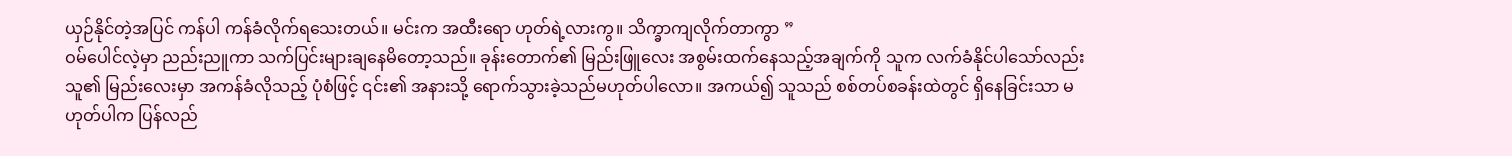ယှဉ်နိုင်တဲ့အပြင် ကန်ပါ ကန်ခံလိုက်ရသေးတယ်။ မင်းက အထီးရော ဟုတ်ရဲ့လားကွ။ သိက္ခာကျလိုက်တာကွာ ”
ဝမ်ပေါင်လဲ့မှာ ညည်းညူကာ သက်ပြင်းများချနေမိတော့သည်။ ခုန်းတောက်၏ မြည်းဖြူလေး အစွမ်းထက်နေသည့်အချက်ကို သူက လက်ခံနိုင်ပါသော်လည်း သူ၏ မြည်းလေးမှာ အကန်ခံလိုသည့် ပုံစံဖြင့် ၎င်း၏ အနားသို့ ရောက်သွားခဲ့သည်မဟုတ်ပါလော။ အကယ်၍ သူသည် စစ်တပ်စခန်းထဲတွင် ရှိနေခြင်းသာ မဟုတ်ပါက ပြန်လည်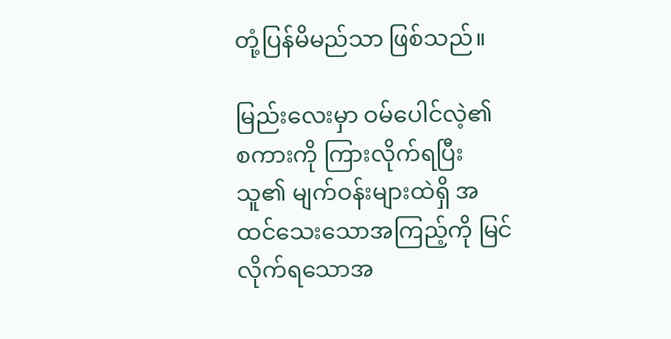တုံ့ပြန်မိမည်သာ ဖြစ်သည်။

မြည်းလေးမှာ ဝမ်ပေါင်လဲ့၏ စကားကို ကြားလိုက်ရပြီး သူ၏ မျက်ဝန်းများထဲရှိ အထင်သေးသောအကြည့်ကို မြင်လိုက်ရသောအ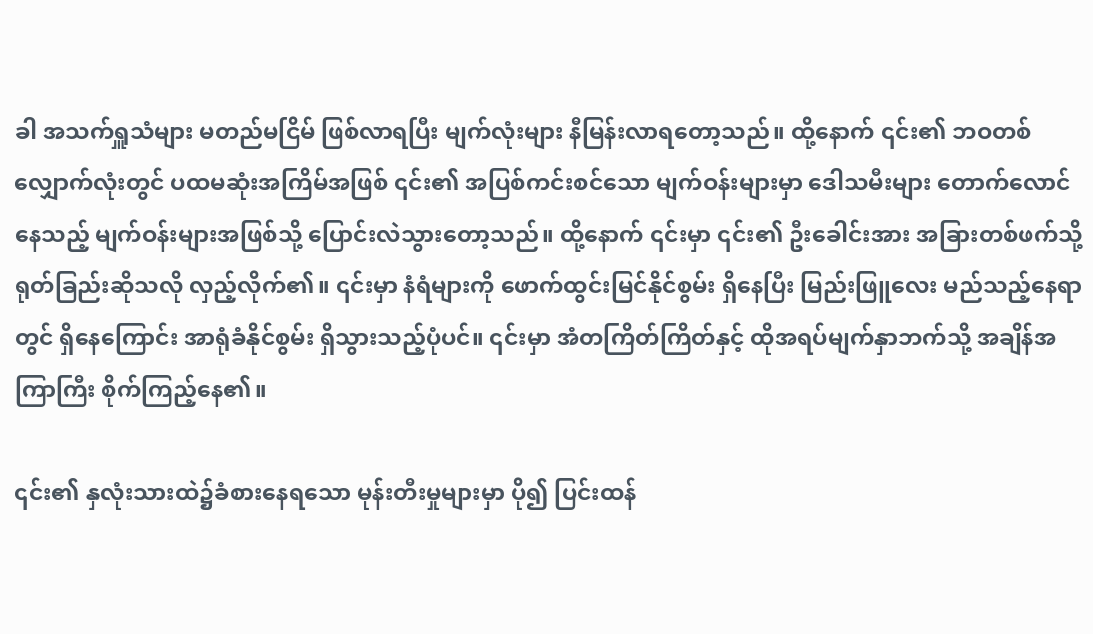ခါ အသက်ရှူသံများ မတည်မငြိမ် ဖြစ်လာရပြီး မျက်လုံးများ နီမြန်းလာရတော့သည်။ ထို့နောက် ၎င်း၏ ဘဝတစ်လျှောက်လုံးတွင် ပထမဆုံးအကြိမ်အဖြစ် ၎င်း၏ အပြစ်ကင်းစင်သော မျက်ဝန်းများမှာ ဒေါသမီးများ တောက်လောင်နေသည့် မျက်ဝန်းများအဖြစ်သို့ ပြောင်းလဲသွားတော့သည်။ ထို့နောက် ၎င်းမှာ ၎င်း၏ ဦးခေါင်းအား အခြားတစ်ဖက်သို့ ရုတ်ခြည်းဆိုသလို လှည့်လိုက်၏။ ၎င်းမှာ နံရံများကို ဖောက်ထွင်းမြင်နိုင်စွမ်း ရှိနေပြီး မြည်းဖြူလေး မည်သည့်နေရာတွင် ရှိနေကြောင်း အာရုံခံနိုင်စွမ်း ရှိသွားသည့်ပုံပင်။ ၎င်းမှာ အံတကြိတ်ကြိတ်နှင့် ထိုအရပ်မျက်နှာဘက်သို့ အချိန်အကြာကြီး စိုက်ကြည့်နေ၏။

၎င်း၏ နှလုံးသားထဲ၌ခံစားနေရသော မုန်းတီးမှုများမှာ ပို၍ ပြင်းထန်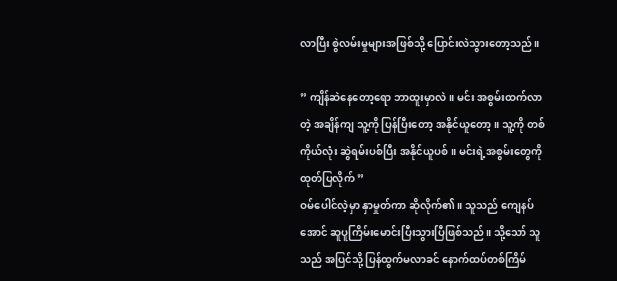လာပြီး စွဲလမ်းမှုများအဖြစ်သို့ ပြောင်းလဲသွားတော့သည်။

” ကျိန်ဆဲနေတော့ရော ဘာထူးမှာလဲ။ မင်း အစွမ်းထက်လာတဲ့ အချိန်ကျ သူ့ကို ပြန်ပြီးတော့ အနိုင်ယူတော့။ သူ့ကို တစ်ကိုယ်လုံး ဆွဲရမ်းပစ်ပြီး အနိုင်ယူပစ်။ မင်းရဲ့အစွမ်းတွေကို ထုတ်ပြလိုက် ”
ဝမ်ပေါင်လဲ့မှာ နှာမှုတ်ကာ ဆိုလိုက်၏။ သူသည် ကျေနပ်အောင် ဆူပူကြိမ်းမောင်းပြီးသွားပြီဖြစ်သည်။ သို့သော် သူသည် အပြင်သို့ ပြန်ထွက်မလာခင် နောက်ထပ်တစ်ကြိမ်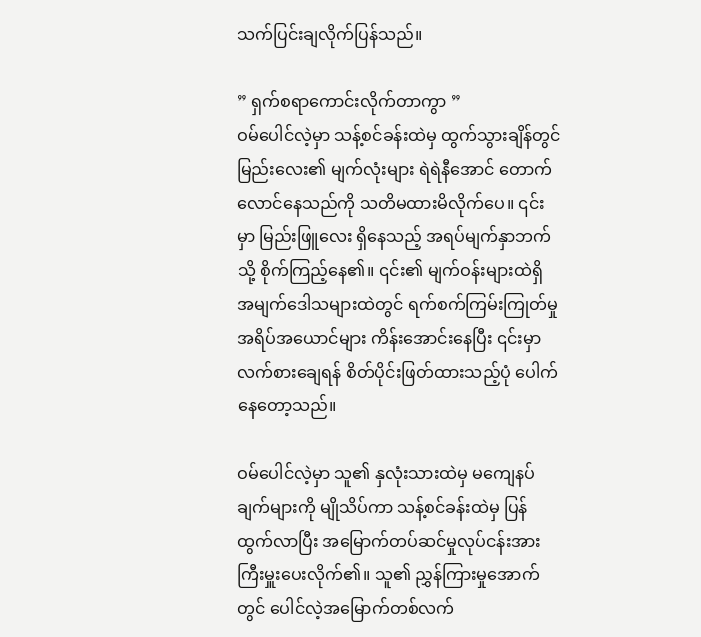သက်ပြင်းချလိုက်ပြန်သည်။

” ရှက်စရာကောင်းလိုက်တာကွာ ”
ဝမ်ပေါင်လဲ့မှာ သန့်စင်ခန်းထဲမှ ထွက်သွားချိန်တွင် မြည်းလေး၏ မျက်လုံးများ ရဲရဲနီအောင် တောက်လောင်နေသည်ကို သတိမထားမိလိုက်ပေ။ ၎င်းမှာ မြည်းဖြူလေး ရှိနေသည့် အရပ်မျက်နှာဘက်သို့ စိုက်ကြည့်နေ၏။ ၎င်း၏ မျက်ဝန်းများထဲရှိ အမျက်ဒေါသများထဲတွင် ရက်စက်ကြမ်းကြုတ်မှု အရိပ်အယောင်များ ကိန်းအောင်းနေပြီး ၎င်းမှာ လက်စားချေရန် စိတ်ပိုင်းဖြတ်ထားသည့်ပုံ ပေါက်နေတော့သည်။

ဝမ်ပေါင်လဲ့မှာ သူ၏ နှလုံးသားထဲမှ မကျေနပ်ချက်များကို မျိုသိပ်ကာ သန့်စင်ခန်းထဲမှ ပြန်ထွက်လာပြီး အမြောက်တပ်ဆင်မှုလုပ်ငန်းအား ကြီးမှူးပေးလိုက်၏။ သူ၏ ညွှန်ကြားမှုအောက်တွင် ပေါင်လဲ့အမြောက်တစ်လက်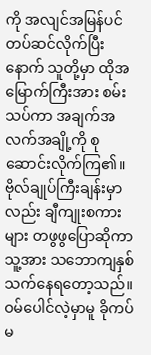ကို အလျင်အမြန်ပင် တပ်ဆင်လိုက်ပြီးနောက် သူတို့မှာ ထိုအမြောက်ကြီးအား စမ်းသပ်ကာ အချက်အလက်အချို့ကို စုဆောင်းလိုက်ကြ၏။ ဗိုလ်ချုပ်ကြီးချန်းမှာလည်း ချီကျုးစကားများ တဖွဖွပြောဆိုကာ သူ့အား သဘောကျနှစ်သက်နေရတော့သည်။ ဝမ်ပေါင်လဲ့မှာမူ ခိုကပ်မ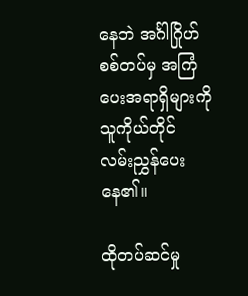နေဘဲ အင်္ဂါဂြိုဟ်စစ်တပ်မှ အကြံပေးအရာရှိများကို သူကိုယ်တိုင် လမ်းညွှန်ပေးနေ၏။

ထိုတပ်ဆင်မှု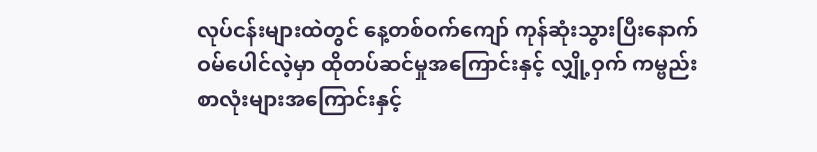လုပ်ငန်းများထဲတွင် နေ့တစ်ဝက်ကျော် ကုန်ဆုံးသွားပြီးနောက် ဝမ်ပေါင်လဲ့မှာ ထိုတပ်ဆင်မှုအကြောင်းနှင့် လျှို့ဝှက် ကမ္ဗည်းစာလုံးများအကြောင်းနှင့်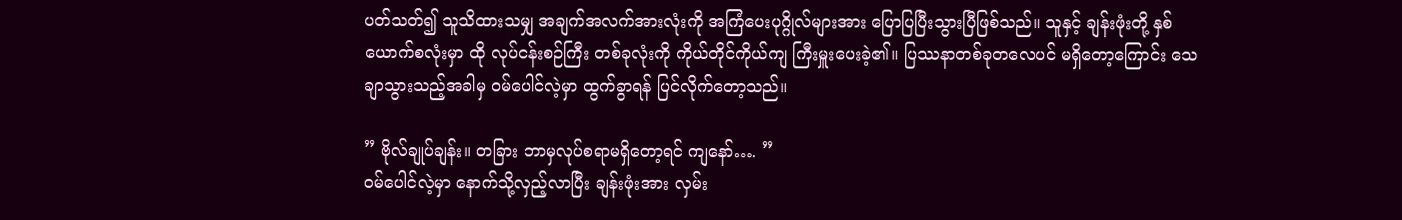ပတ်သတ်၍ သူသိထားသမျှ အချက်အလက်အားလုံးကို အကြံပေးပုဂ္ဂိုလ်များအား ပြောပြပြီးသွားပြီဖြစ်သည်။ သူနှင့် ချန်းဖုံးတို့ နှစ်ယောက်စလုံးမှာ ထို လုပ်ငန်းစဉ်ကြီး တစ်ခုလုံးကို ကိုယ်တိုင်ကိုယ်ကျ ကြီးမှူးပေးခဲ့၏။ ပြဿနာတစ်ခုတလေပင် မရှိတော့ကြောင်း သေချာသွားသည့်အခါမှ ဝမ်ပေါင်လဲ့မှာ ထွက်ခွာရန် ပြင်လိုက်တော့သည်။

” ဗိုလ်ချုပ်ချန်း။ တခြား ဘာမှလုပ်စရာမရှိတော့ရင် ကျနော်…. ”
ဝမ်ပေါင်လဲ့မှာ နောက်သို့လှည့်လာပြီး ချန်းဖုံးအား လှမ်း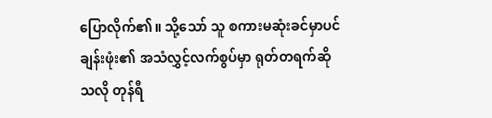ပြောလိုက်၏။ သို့သော် သူ စကားမဆုံးခင်မှာပင် ချန်းဖုံး၏ အသံလွှင့်လက်စွပ်မှာ ရုတ်တရက်ဆိုသလို တုန်ရီ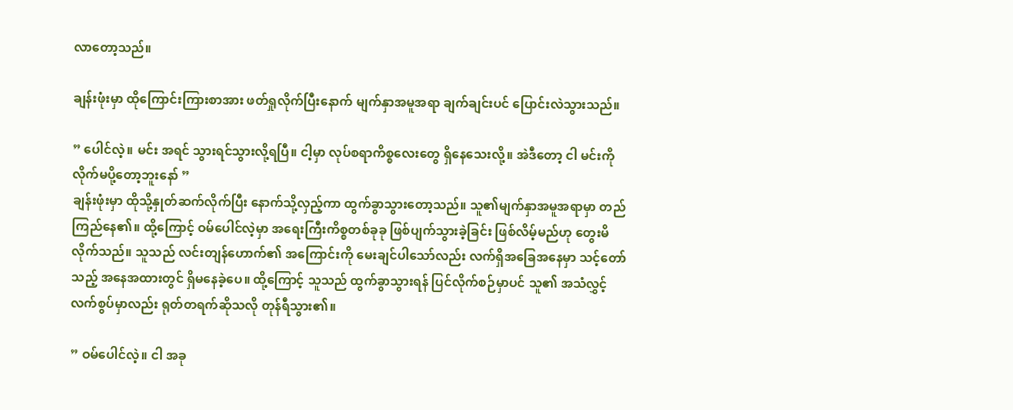လာတော့သည်။

ချန်းဖုံးမှာ ထိုကြောင်းကြားစာအား ဖတ်ရှုလိုက်ပြီးနောက် မျက်နှာအမူအရာ ချက်ချင်းပင် ပြောင်းလဲသွားသည်။

” ပေါင်လဲ့။ မင်း အရင် သွားရင်သွားလို့ရပြီ။ ငါ့မှာ လုပ်စရာကိစ္စလေးတွေ ရှိနေသေးလို့။ အဲဒီတော့ ငါ မင်းကို လိုက်မပို့တော့ဘူးနော် ”
ချန်းဖုံးမှာ ထိုသို့နှုတ်ဆက်လိုက်ပြီး နောက်သို့လှည့်ကာ ထွက်ခွာသွားတော့သည်။ သူ၏မျက်နှာအမူအရာမှာ တည်ကြည်နေ၏။ ထို့ကြောင့် ဝမ်ပေါင်လဲ့မှာ အရေးကြီးကိစ္စတစ်ခုခု ဖြစ်ပျက်သွားခဲ့ခြင်း ဖြစ်လိမ့်မည်ဟု တွေးမိလိုက်သည်။ သူသည် လင်းတျန်ဟောက်၏ အကြောင်းကို မေးချင်ပါသော်လည်း လက်ရှိအခြေအနေမှာ သင့်တော်သည့် အနေအထားတွင် ရှိမနေခဲ့ပေ။ ထို့ကြောင့် သူသည် ထွက်ခွာသွားရန် ပြင်လိုက်စဉ်မှာပင် သူ၏ အသံလွှင့်လက်စွပ်မှာလည်း ရုတ်တရက်ဆိုသလို တုန်ရီသွား၏။

” ဝမ်ပေါင်လဲ့။ ငါ အခု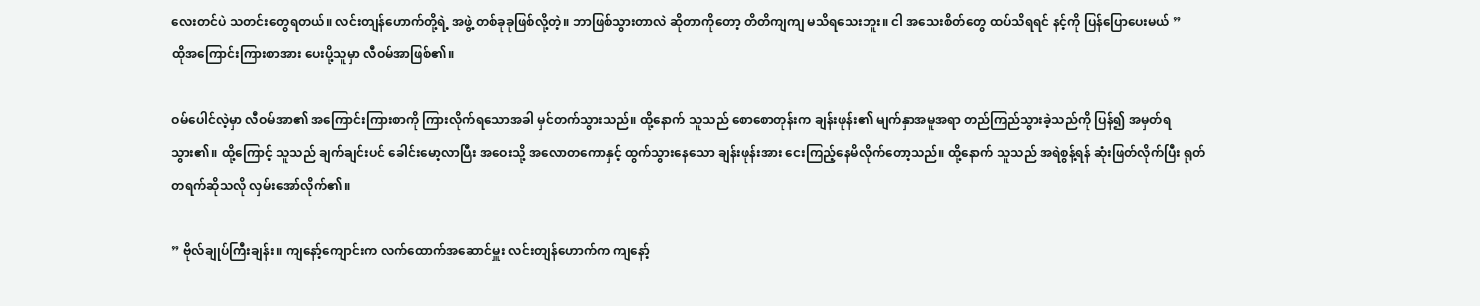လေးတင်ပဲ သတင်းတွေရတယ်။ လင်းတျန်ဟောက်တို့ရဲ့ အဖွဲ့ တစ်ခုခုဖြစ်လို့တဲ့။ ဘာဖြစ်သွားတာလဲ ဆိုတာကိုတော့ တိတိကျကျ မသိရသေးဘူး။ ငါ အသေးစိတ်တွေ ထပ်သိရရင် နင့်ကို ပြန်ပြောပေးမယ် ”
ထိုအကြောင်းကြားစာအား ပေးပို့သူမှာ လီဝမ်အာဖြစ်၏။

ဝမ်ပေါင်လဲ့မှာ လီဝမ်အာ၏ အကြောင်းကြားစာကို ကြားလိုက်ရသောအခါ မှင်တက်သွားသည်။ ထို့နောက် သူသည် စောစောတုန်းက ချန်းဖုန်း၏ မျက်နှာအမူအရာ တည်ကြည်သွားခဲ့သည်ကို ပြန်၍ အမှတ်ရသွား၏။ ထို့ကြောင့် သူသည် ချက်ချင်းပင် ခေါင်းမော့လာပြီး အဝေးသို့ အလောတကောနှင့် ထွက်သွားနေသော ချန်းဖုန်းအား ငေးကြည့်နေမိလိုက်တော့သည်။ ထို့နောက် သူသည် အရဲစွန့်ရန် ဆုံးဖြတ်လိုက်ပြီး ရုတ်တရက်ဆိုသလို လှမ်းအော်လိုက်၏။

” ဗိုလ်ချုပ်ကြီးချန်း။ ကျနော့်ကျောင်းက လက်ထောက်အဆောင်မှူး လင်းတျန်ဟောက်က ကျနော့်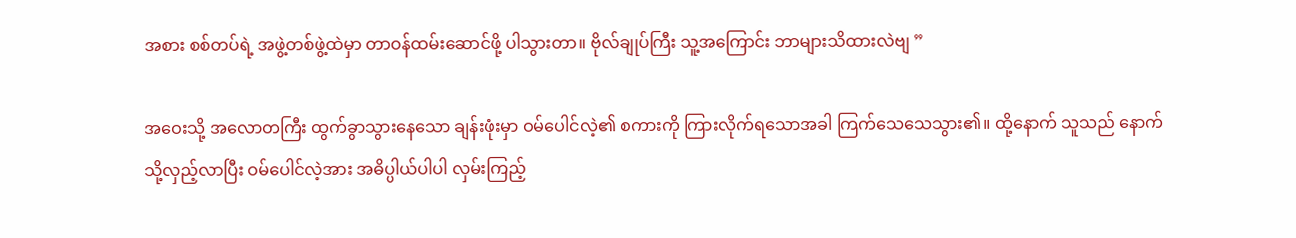အစား စစ်တပ်ရဲ့ အဖွဲ့တစ်ဖွဲ့ထဲမှာ တာဝန်ထမ်းဆောင်ဖို့ ပါသွားတာ။ ဗိုလ်ချုပ်ကြီး သူ့အကြောင်း ဘာများသိထားလဲဗျ ”

အဝေးသို့ အလောတကြီး ထွက်ခွာသွားနေသော ချန်းဖုံးမှာ ဝမ်ပေါင်လဲ့၏ စကားကို ကြားလိုက်ရသောအခါ ကြက်သေသေသွား၏။ ထို့နောက် သူသည် နောက်သို့လှည့်လာပြီး ဝမ်ပေါင်လဲ့အား အဓိပ္ပါယ်ပါပါ လှမ်းကြည့်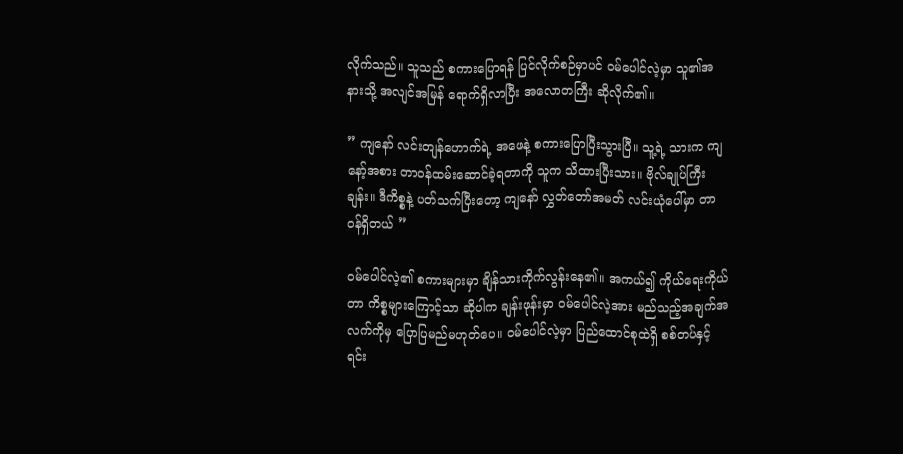လိုက်သည်။ သူသည် စကားပြောရန် ပြင်လိုက်စဉ်မှာပင် ဝမ်ပေါင်လဲ့မှာ သူ၏အနားသို့ အလျင်အမြန် ရောက်ရှိလာပြီး အလောတကြီး ဆိုလိုက်၏။

” ကျနော် လင်းတျန်ဟောက်ရဲ့ အဖေနဲ့ စကားပြောပြီးသွားပြီ။ သူ့ရဲ့ သားက ကျနော့်အစား တာဝန်ထမ်းဆောင်ခဲ့ရတာကို သူက သိထားပြီးသား။ ဗိုလ်ချုပ်ကြီးချန်း။ ဒီကိစ္စနဲ့ ပတ်သက်ပြီးတော့ ကျနော် လွှတ်တော်အမတ် လင်းယုံပေါ်မှာ တာဝန်ရှိတယ် ”

ဝမ်ပေါင်လဲ့၏ စကားများမှာ ချိန်သားကိုက်လွန်းနေ၏။ အကယ်၍ ကိုယ်ရေးကိုယ်တာ ကိစ္စများကြောင့်သာ ဆိုပါက ချန်းဖုန်းမှာ ဝမ်ပေါင်လဲ့အား မည်သည့်အချက်အလက်ကိုမှ ပြောပြမည်မဟုတ်ပေ။ ဝမ်ပေါင်လဲ့မှာ ပြည်ထောင်စုထဲရှိ စစ်တပ်နှင့် ရင်း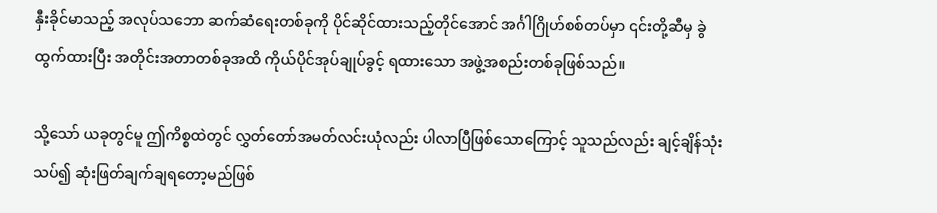နှီးခိုင်မာသည့် အလုပ်သဘော ဆက်ဆံရေးတစ်ခုကို ပိုင်ဆိုင်ထားသည့်တိုင်အောင် အင်္ဂါဂြိုဟ်စစ်တပ်မှာ ၎င်းတို့ဆီမှ ခွဲထွက်ထားပြီး အတိုင်းအတာတစ်ခုအထိ ကိုယ်ပိုင်အုပ်ချုပ်ခွင့် ရထားသော အဖွဲ့အစည်းတစ်ခုဖြစ်သည်။

သို့သော် ယခုတွင်မူ ဤကိစ္စထဲတွင် လွှတ်တော်အမတ်လင်းယုံလည်း ပါလာပြီဖြစ်သောကြောင့် သူသည်လည်း ချင့်ချိန်သုံးသပ်၍ ဆုံးဖြတ်ချက်ချရတော့မည်ဖြစ်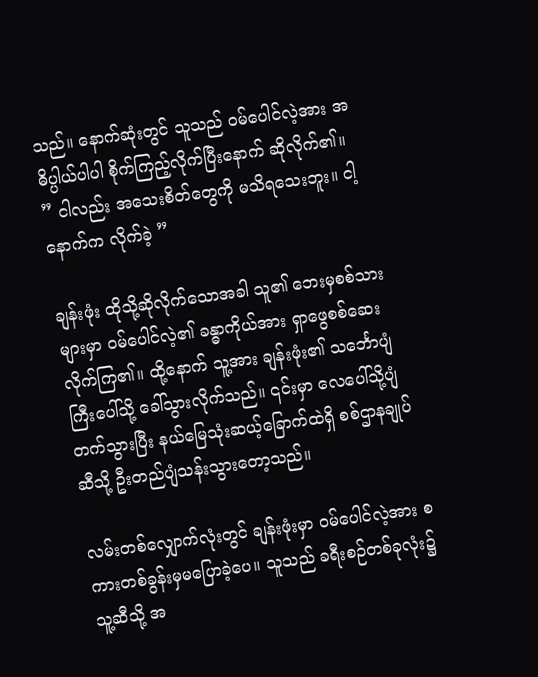သည်။ နောက်ဆုံးတွင် သူသည် ဝမ်ပေါင်လဲ့အား အဓိပ္ပါယ်ပါပါ စိုက်ကြည့်လိုက်ပြီးနောက် ဆိုလိုက်၏။
” ငါလည်း အသေးစိတ်တွေကို မသိရသေးဘူး။ ငါ့နောက်က လိုက်ခဲ့ ”

ချန်းဖုံး ထိုသို့ဆိုလိုက်သောအခါ သူ၏ ဘေးမှစစ်သားများမှာ ဝမ်ပေါင်လဲ့၏ ခန္ဓာကိုယ်အား ရှာဖွေစစ်ဆေးလိုက်ကြ၏။ ထို့နောက် သူ့အား ချန်းဖုံး၏ သင်္ဘောပျံကြီးပေါ်သို့ ခေါ်သွားလိုက်သည်။ ၎င်းမှာ လေပေါ်သို့ပျံတက်သွားပြီး နယ်မြေသုံးဆယ့်ခြောက်ထဲရှိ စစ်ဌာနချုပ်ဆီသို့ ဦးတည်ပျံသန်းသွားတော့သည်။

လမ်းတစ်လျှောက်လုံးတွင် ချန်းဖုံးမှာ ဝမ်ပေါင်လဲ့အား စကားတစ်ခွန်းမှမပြောခဲ့ပေ။ သူသည် ခရီးစဉ်တစ်ခုလုံး၌ သူ့ဆီသို့ အ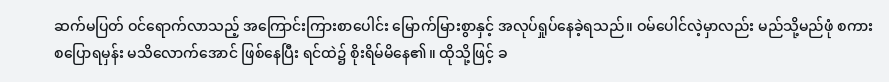ဆက်မပြတ် ဝင်ရောက်လာသည့် အကြောင်းကြားစာပေါင်း မြောက်မြားစွာနှင့် အလုပ်ရှုပ်နေခဲ့ရသည်။ ဝမ်ပေါင်လဲ့မှာလည်း မည်သို့မည်ဖုံ စကားစပြောရမှန်း မသိလောက်အောင် ဖြစ်နေပြီး ရင်ထဲ၌ စိုးရိမ်မိနေ၏။ ထိုသို့ဖြင့် ခ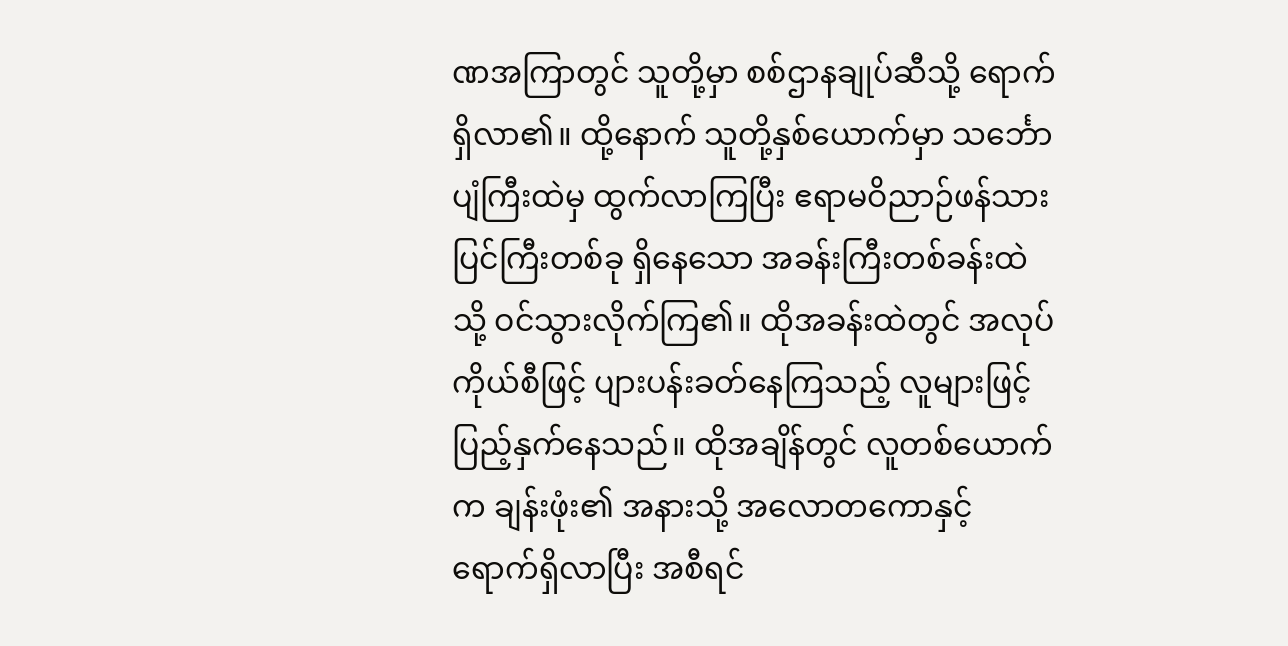ဏအကြာတွင် သူတို့မှာ စစ်ဌာနချုပ်ဆီသို့ ရောက်ရှိလာ၏။ ထို့နောက် သူတို့နှစ်ယောက်မှာ သင်္ဘောပျံကြီးထဲမှ ထွက်လာကြပြီး ဧရာမဝိညာဉ်ဖန်သားပြင်ကြီးတစ်ခု ရှိနေသော အခန်းကြီးတစ်ခန်းထဲသို့ ဝင်သွားလိုက်ကြ၏။ ထိုအခန်းထဲတွင် အလုပ်ကိုယ်စီဖြင့် ပျားပန်းခတ်နေကြသည့် လူများဖြင့် ပြည့်နှက်နေသည်။ ထိုအချိန်တွင် လူတစ်ယောက်က ချန်းဖုံး၏ အနားသို့ အလောတကောနှင့် ရောက်ရှိလာပြီး အစီရင်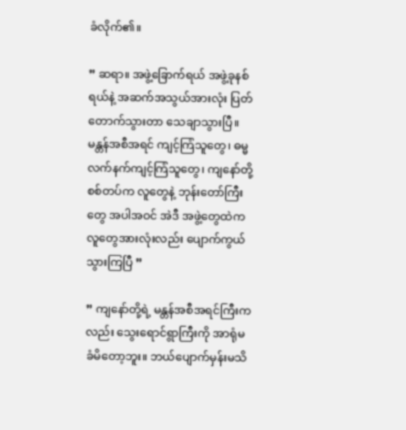ခံလိုက်၏။

” ဆရာ။ အဖွဲ့ခြောက်ရယ် အဖွဲ့ခုနစ်ရယ်နဲ့ အဆက်အသွယ်အားလုံး ပြတ်တောက်သွားတာ သေချာသွားပြီ။ မန္တန်အစီအရင် ကျင့်ကြံသူတွေ၊ ဓမ္မလက်နက်ကျင့်ကြံသူတွေ၊ ကျနော်တို့ စစ်တပ်က လူတွေနဲ့ ဘုန်းတော်ကြီးတွေ အပါအဝင် အဲဒီ အဖွဲ့တွေထဲက လူတွေအားလုံးလည်း ပျောက်ကွယ်သွားကြပြီ ”

” ကျနော်တို့ရဲ့ မန္တန်အစီအရင်ကြီးကလည်း သွေးရောင်ရွာကြီးကို အာရုံမခံမိတော့ဘူး။ ဘယ်ပျောက်မှန်းမသိ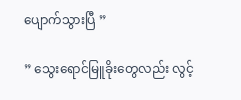ပျောက်သွားပြီ ”

” သွေးရောင်မြူခိုးတွေလည်း လွင့်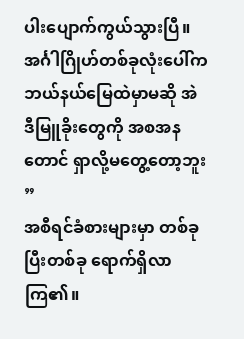ပါးပျောက်ကွယ်သွားပြီ။ အင်္ဂါဂြိုဟ်တစ်ခုလုံးပေါ်က ဘယ်‌နယ်မြေထဲမှာမဆို အဲဒီမြူခိုးတွေကို အစအနတောင် ရှာလို့မတွေ့တော့ဘူး ”
အစီရင်ခံစားများမှာ တစ်ခုပြီးတစ်ခု ရောက်ရှိလာကြ၏။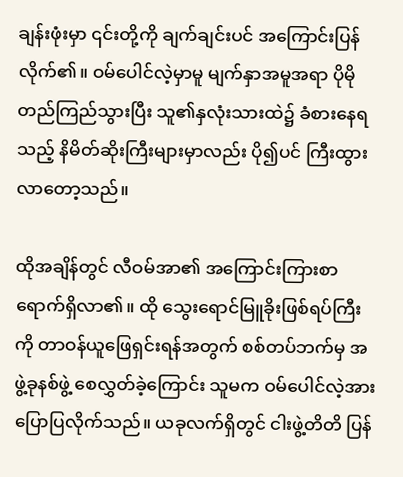ချန်းဖုံးမှာ ၎င်းတို့ကို ချက်ချင်းပင် အကြောင်းပြန်လိုက်၏။ ဝမ်ပေါင်လဲ့မှာမူ မျက်နှာအမူအရာ ပိုမိုတည်ကြည်သွားပြီး သူ၏နှလုံးသားထဲ၌ ခံစားနေရသည့် နိမိတ်ဆိုးကြီးများမှာလည်း ပို၍ပင် ကြီးထွားလာတော့သည်။

ထိုအချိန်တွင် လီဝမ်အာ၏ အကြောင်းကြားစာ ရောက်ရှိလာ၏။ ထို သွေးရောင်မြူခိုးဖြစ်ရပ်ကြီးကို တာဝန်ယူဖြေရှင်းရန်အတွက် စစ်တပ်ဘက်မှ အဖွဲ့ခုနစ်ဖွဲ့ စေလွှတ်ခဲ့ကြောင်း သူမက ဝမ်ပေါင်လဲ့အား ပြောပြလိုက်သည်။ ယခုလက်ရှိတွင် ငါးဖွဲ့တိတိ ပြန်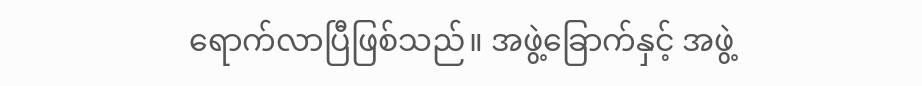ရောက်လာပြီဖြစ်သည်။ အဖွဲ့ခြောက်နှင့် အဖွဲ့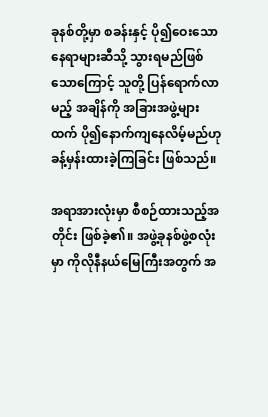ခုနစ်တို့မှာ စခန်းနှင့် ပို၍ဝေးသော နေရာများဆီသို့ သွားရမည်ဖြစ်သောကြောင့် သူတို့ ပြန်ရောက်လာမည့် အချိန်ကို အခြားအဖွဲ့များထက် ပို၍နောက်ကျနေလိမ့်မည်ဟု ခန့်မှန်းထားခဲ့ကြခြင်း ဖြစ်သည်။

အရာအားလုံးမှာ စီစဉ်ထားသည့်အတိုင်း ဖြစ်ခဲ့၏။ အဖွဲ့ခုနစ်ဖွဲ့စလုံးမှာ ကိုလိုနီနယ်မြေကြီးအတွက် အ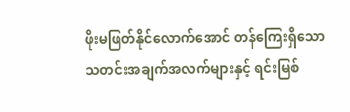ဖိုးမဖြတ်နိုင်လောက်အောင် တန်ကြေးရှိသော သတင်းအချက်အလက်များနှင့် ရင်းမြစ်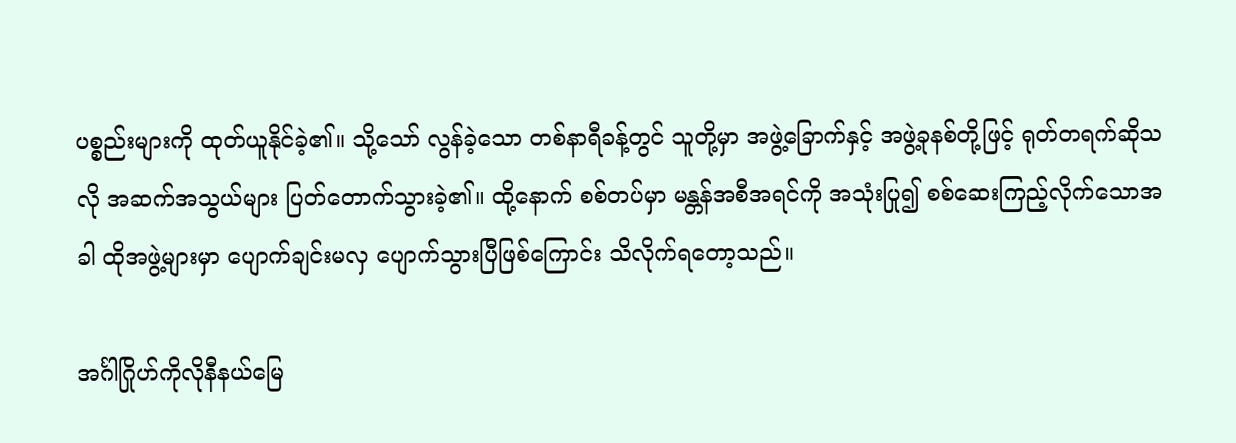ပစ္စည်းများကို ထုတ်ယူနိုင်ခဲ့၏။ သို့သော် လွန်ခဲ့သော တစ်နာရီခန့်တွင် သူတို့မှာ အဖွဲ့ခြောက်နှင့် အဖွဲ့ခုနစ်တို့ဖြင့် ရုတ်တရက်ဆိုသလို အဆက်အသွယ်များ ပြတ်တောက်သွားခဲ့၏။ ထို့နောက် စစ်တပ်မှာ မန္တန်အစီအရင်ကို အသုံးပြု၍ စစ်ဆေးကြည့်လိုက်သောအခါ ထိုအဖွဲ့များမှာ ပျောက်ချင်းမလှ ပျောက်သွားပြီဖြစ်ကြောင်း သိလိုက်ရတော့သည်။

အင်္ဂါဂြိုဟ်ကိုလိုနီနယ်မြေ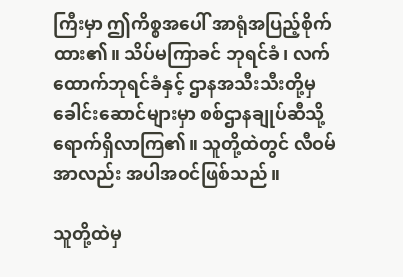ကြီးမှာ ဤကိစ္စအပေါ် အာရုံအပြည့်စိုက်ထား၏။ သိပ်မကြာခင် ဘုရင်ခံ၊ လက်ထောက်ဘုရင်ခံနှင့် ဌာနအသီးသီးတို့မှ ခေါင်းဆောင်များမှာ စစ်ဌာနချုပ်ဆီသို့ ရောက်ရှိလာကြ၏။ သူတို့ထဲတွင် လီဝမ်အာလည်း အပါအဝင်ဖြစ်သည်။

သူတို့ထဲမှ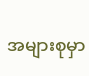အများစုမှာ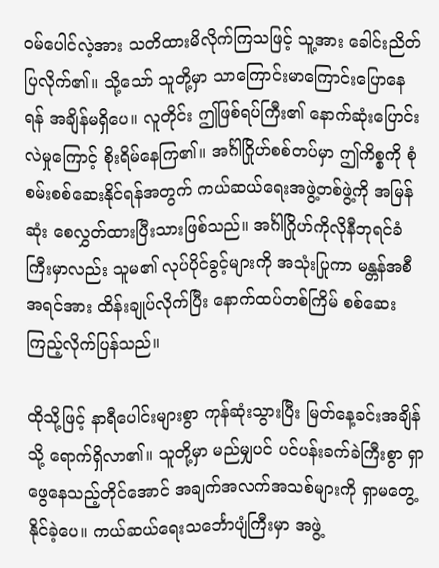ဝမ်ပေါင်လဲ့အား သတိထားမိလိုက်ကြသဖြင့် သူ့အား ခေါင်းညိတ်ပြလိုက်၏။ သို့သော် သူတို့မှာ သာကြောင်းမာကြောင်းပြောနေရန် အချိန်မရှိပေ။ လူတိုင်း ဤဖြစ်ရပ်ကြီး၏ နောက်ဆုံးပြောင်းလဲမှုကြောင့် စိုးရိမ်နေကြ၏။ အင်္ဂါဂြိုဟ်စစ်တပ်မှာ ဤကိစ္စကို စုံစမ်းစစ်ဆေးနိုင်ရန်အတွက် ကယ်ဆယ်ရေးအဖွဲ့တစ်ဖွဲ့ကို အမြန်ဆုံး စေလွှတ်ထားပြီးသားဖြစ်သည်။ အင်္ဂါဂြိုဟ်ကိုလိုနီဘုရင်ခံကြီးမှာလည်း သူမ၏ လုပ်ပိုင်ခွင့်များကို အသုံးပြုကာ မန္တန်အစီအရင်အား ထိန်းချုပ်လိုက်ပြီး နောက်ထပ်တစ်ကြိမ် စစ်ဆေးကြည့်လိုက်ပြန်သည်။

ထိုသို့ဖြင့် နာရီပေါင်းများစွာ ကုန်ဆုံးသွားပြီး မြတ်နေ့ခင်းအချိန်သို့ ရောက်ရှိလာ၏။ သူတို့မှာ မည်မျှပင် ပင်ပန်းခက်ခဲကြီးစွာ ရှာဖွေနေသည့်တိုင်အောင် အချက်အလက်အသစ်များကို ရှာမတွေ့နိုင်ခဲ့ပေ။ ကယ်ဆယ်ရေးသင်္ဘောပျံကြီးမှာ အဖွဲ့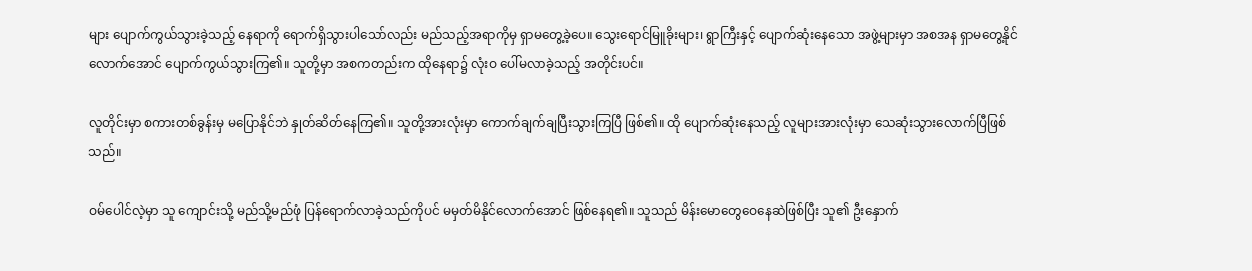များ ပျောက်ကွယ်သွားခဲ့သည့် နေရာကို ရောက်ရှိသွားပါသော်လည်း မည်သည့်အရာကိုမှ ရှာမတွေ့ခဲ့ပေ။ သွေးရောင်မြူခိုးများ၊ ရွာကြီးနှင့် ပျောက်ဆုံးနေသော အဖွဲ့များမှာ အစအန ရှာမတွေ့နိုင်လောက်အောင် ပျောက်ကွယ်သွားကြ၏။ သူတို့မှာ အစကတည်းက ထိုနေရာ၌ လုံးဝ ပေါ်မလာခဲ့သည့် အတိုင်းပင်။

လူတိုင်းမှာ စကားတစ်ခွန်းမှ မပြောနိုင်ဘဲ နှုတ်ဆိတ်နေကြ၏။ သူတို့အားလုံးမှာ ကောက်ချက်ချပြီးသွားကြပြီ ဖြစ်၏။ ထို ပျောက်ဆုံးနေသည့် လူများအားလုံးမှာ သေဆုံးသွားလောက်ပြီဖြစ်သည်။

ဝမ်ပေါင်လဲ့မှာ သူ ကျောင်းသို့ မည်သို့မည်ဖုံ ပြန်ရောက်လာခဲ့သည်ကိုပင် မမှတ်မိနိုင်လောက်အောင် ဖြစ်နေရ၏။ သူသည် မိန်းမောတွေဝေနေဆဲဖြစ်ပြီး သူ၏ ဦးနှောက်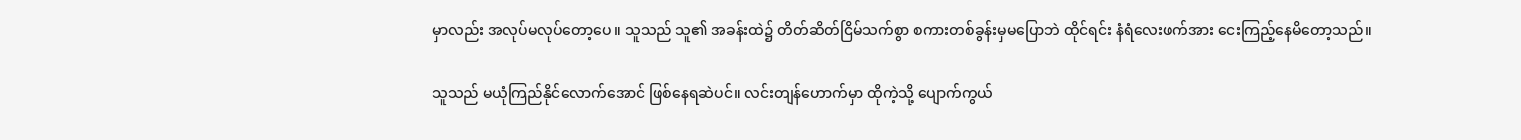မှာလည်း အလုပ်မလုပ်တော့ပေ။ သူသည် သူ၏ အခန်းထဲ၌ တိတ်ဆိတ်ငြိမ်သက်စွာ စကားတစ်ခွန်းမှမပြောဘဲ ထိုင်ရင်း နံရံလေးဖက်အား ငေးကြည့်နေမိတော့သည်။

သူသည် မယုံကြည်နိုင်လောက်အောင် ဖြစ်နေရဆဲပင်။ လင်းတျန်ဟောက်မှာ ထိုကဲ့သို့ ပျောက်ကွယ်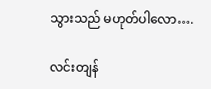သွားသည် မဟုတ်ပါလော….

လင်းတျန်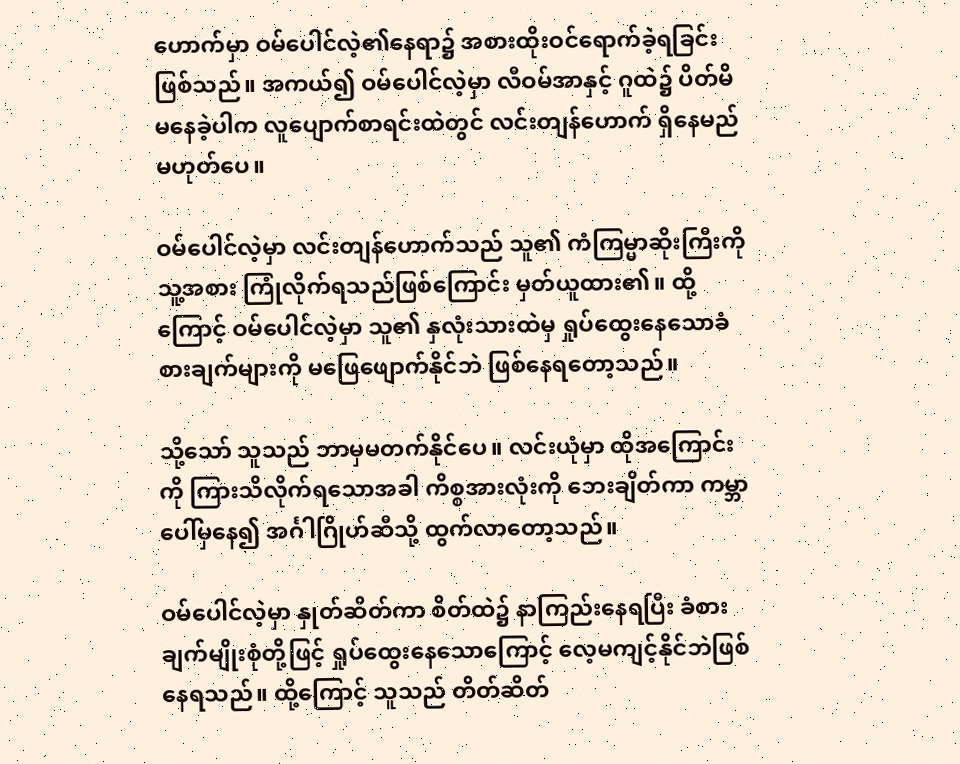ဟောက်မှာ ဝမ်ပေါင်လဲ့၏နေရာ၌ အစားထိုးဝင်ရောက်ခဲ့ရခြင်းဖြစ်သည်။ အကယ်၍ ဝမ်ပေါင်လဲ့မှာ လီဝမ်အာနှင့် ဂူထဲ၌ ပိတ်မိမနေခဲ့ပါက လူပျောက်စာရင်းထဲတွင် လင်းတျန်ဟောက် ရှိနေမည်မဟုတ်ပေ။

ဝမ်ပေါင်လဲ့မှာ လင်းတျန်ဟောက်သည် သူ၏ ကံကြမ္မာဆိုးကြီးကို သူ့အစား ကြုံလိုက်ရသည်ဖြစ်ကြောင်း မှတ်ယူထား၏။ ထို့ကြောင့် ဝမ်ပေါင်လဲ့မှာ သူ၏ နှလုံးသားထဲမှ ရှုပ်ထွေးနေသောခံစားချက်များကို မဖြေဖျောက်နိုင်ဘဲ ဖြစ်နေရတော့သည်။

သို့သော် သူသည် ဘာမှမတက်နိုင်ပေ။ လင်းယုံမှာ ထိုအကြောင်းကို ကြားသိလိုက်ရသောအခါ ကိစ္စအားလုံးကို ဘေးချိတ်ကာ ကမ္ဘာပေါ်မှနေ၍ အင်္ဂါဂြိုဟ်ဆီသို့ ထွက်လာတော့သည်။

ဝမ်ပေါင်လဲ့မှာ နှုတ်ဆိတ်ကာ စိတ်ထဲ၌ နာကြည်းနေရပြီး ခံစားချက်မျိုးစုံတို့ဖြင့် ရှုပ်ထွေးနေသောကြောင့် လေ့မကျင့်နိုင်ဘဲဖြစ်နေရသည်။ ထို့ကြောင့် သူသည် တိတ်ဆိတ်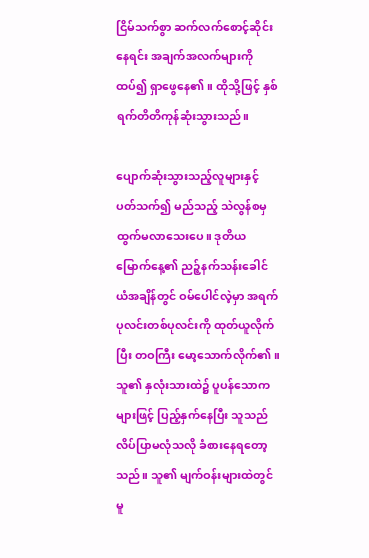ငြိမ်သက်စွာ ဆက်လက်စောင့်ဆိုင်းနေရင်း အချက်အလက်များကို ထပ်၍ ရှာဖွေနေ၏။ ထိုသို့ဖြင့် နှစ်ရက်တိတိကုန်ဆုံးသွားသည်။

ပျောက်ဆုံးသွားသည့်လူများနှင့် ပတ်သက်၍ မည်သည့် သဲလွန်စမှ ထွက်မလာသေးပေ။ ဒုတိယမြောက်နေ့၏ ညဉ့်နက်သန်းခေါင်ယံအချိန်တွင် ဝမ်ပေါင်လဲ့မှာ အရက်ပုလင်းတစ်ပုလင်းကို ထုတ်ယူလိုက်ပြီး တဝကြီး မော့သောက်လိုက်၏။ သူ၏ နှလုံးသားထဲ၌ ပူပန်သောကများဖြင့် ပြည့်နှက်နေပြီး သူသည် လိပ်ပြာမလုံသလို ခံစားနေရတော့သည်။ သူ၏ မျက်ဝန်းများထဲတွင်မူ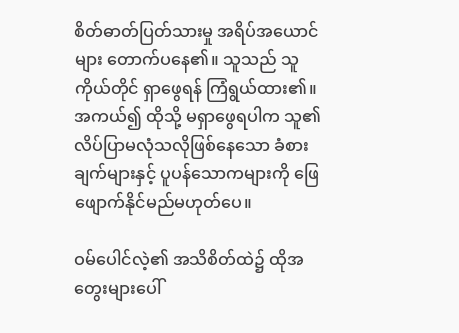စိတ်ဓာတ်ပြတ်သားမှု အရိပ်အယောင်များ တောက်ပနေ၏။ သူသည် သူကိုယ်တိုင် ရှာဖွေရန် ကြံရွယ်ထား၏။ အကယ်၍ ထိုသို့ မရှာဖွေရပါက သူ၏ လိပ်ပြာမလုံသလိုဖြစ်နေသော ခံစားချက်များနှင့် ပူပန်သောကများကို ဖြေဖျောက်နိုင်မည်မဟုတ်ပေ။

ဝမ်ပေါင်လဲ့၏ အသိစိတ်ထဲ၌ ထိုအတွေးများပေါ်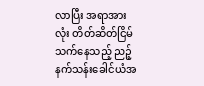လာပြီး အရာအားလုံး တိတ်ဆိတ်ငြိမ်သက်နေသည့် ညဉ့်နက်သန်းခေါင်ယံအ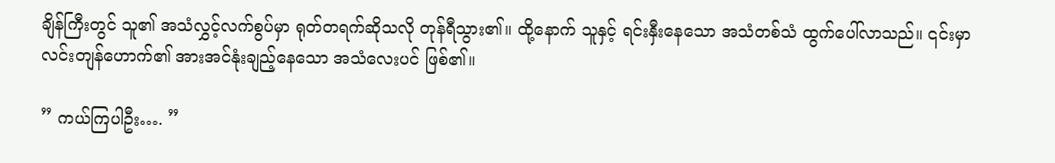ချိန်ကြီးတွင် သူ၏ အသံလွှင့်လက်စွပ်မှာ ရုတ်တရက်ဆိုသလို တုန်ရီသွား၏။ ထို့နောက် သူနှင့် ရင်းနှီးနေသော အသံတစ်သံ ထွက်ပေါ်လာသည်။ ၎င်းမှာ လင်းတျန်ဟောက်၏ အားအင်နုံးချည့်နေသော အသံလေးပင် ဖြစ်၏။

” ကယ်ကြပါဦး…. ”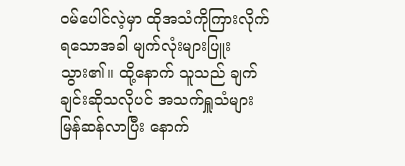ဝမ်ပေါင်လဲ့မှာ ထိုအသံကိုကြားလိုက်ရသောအခါ မျက်လုံးများပြူးသွား၏။ ထို့နောက် သူသည် ချက်ချင်းဆိုသလိုပင် အသက်ရှူသံများ မြန်ဆန်လာပြီး နောက်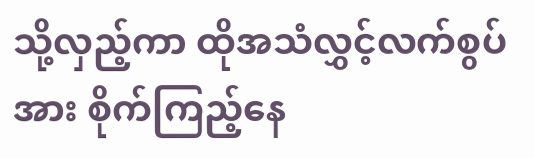သို့လှည့်ကာ ထိုအသံလွှင့်လက်စွပ်အား စိုက်ကြည့်နေ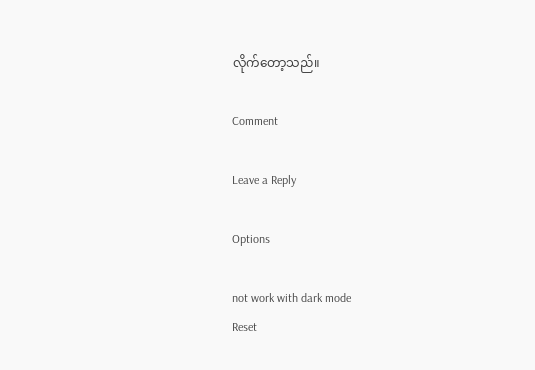လိုက်တော့သည်။

Comment

Leave a Reply

Options

not work with dark mode
Reset